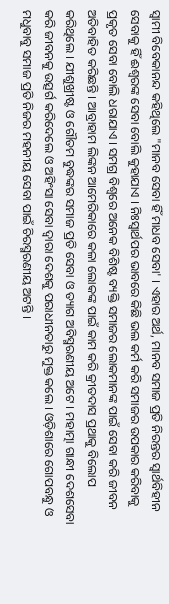ସ୍ୱାମୀ ବିବେକାନନ୍ଦ କହିଥିଲେ "ମାନବ ସେବା ହିଁ ମାଧବ ସେବା' । ଏହାର ଅର୍ଥ, ମାନବ ସମାଜ ପ୍ରତି ନିରନ୍ତର ସ୍ୱାର୍ଥବିହୀନ ସେବାକୁ ହିଁ ଈଶ୍ୱରଙ୍କ ସେବା ବୋଲି କୁହାଯାଏ । ନିଃସ୍ୱାର୍ଥପର ଭାବରେ କିଛି ଭଲ କର୍ମ କରି ସମାଜର ଉପକାର କରିବାକୁ ପ୍ରକୃତ ସେବା ବୋଲି ଧରାଯାଏ । ସମଗ୍ର ବିଶ୍ୱରେ ଅନେକ ବିଶିଷ୍ଟ ବ୍ୟକ୍ତି ସମାଜର ଲୋକମାନଙ୍କ ପାଇଁ ସେବା କରି ଜୀବନ ଅତିବାହିତ କରିଛନ୍ତି । ଆବ୍ରାହାମ ଲିଙ୍କନ ଆମେରିକାରେ କଳା ଲୋକଙ୍କ ପାଇଁ କାମ କରି କ୍ରୀତଦାସ ପ୍ରଥାକୁ ବିଲୋପ କରିଥିଲେ । ଯୀଶୁଖ୍ରୀଷ୍ଟ ଓ ଗୌତମ ବୁଦ୍ଧଙ୍କର ସମାଜ ପ୍ରତି ସେବା ଓ ତ୍ୟାଗ ଅବିସ୍ମରଣୀୟ ଅଟେ । ମହାତ୍ମା ଗାନ୍ଧୀ ଦେଶସେବା କରି ଜୀବନକୁ ଉତ୍ସର୍ଗ କରିଦେଲେ ଓ ଅହିଂସା ସେବା ଦ୍ୱାରା ଦେଶକୁ ପରାଧୀନତାରୁ ମୁକ୍ତ କଲେ । ଓଡ଼ିଶାରେ ଗୋପବନ୍ଧୁ ଓ ମଧୁବାବୁ ସମାଜ ପ୍ରତି ନିଜର ମହନୀୟ ସେବା ପାଇଁ ଚିରସ୍ମରଣୀୟ ଅଟନ୍ତି ।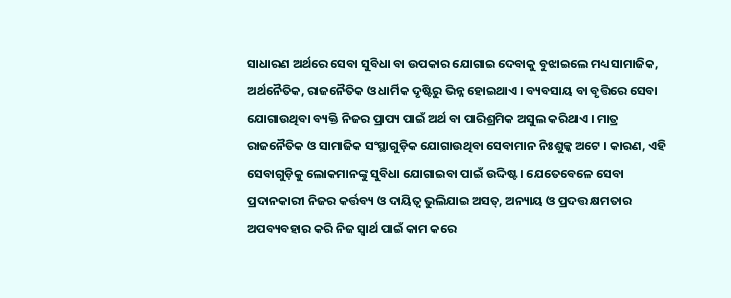ସାଧାରଣ ଅର୍ଥରେ ସେବା ସୁବିଧା ବା ଉପକାର ଯୋଗାଇ ଦେବାକୁ ବୁଝାଇଲେ ମଧ୍ୟ ସାମାଜିକ, ଅର୍ଥନୈତିକ, ରାଜନୈତିକ ଓ ଧାର୍ମିକ ଦୃଷ୍ଟିରୁ ଭିନ୍ନ ହୋଇଥାଏ । ବ୍ୟବସାୟ ବା ବୃତ୍ତିରେ ସେବା ଯୋଗାଉଥିବା ବ୍ୟକ୍ତି ନିଜର ପ୍ରାପ୍ୟ ପାଇଁ ଅର୍ଥ ବା ପାରିଶ୍ରମିକ ଅସୁଲ କରିଥାଏ । ମାତ୍ର ରାଜନୈତିକ ଓ ସାମାଜିକ ସଂସ୍ଥାଗୁଡ଼ିକ ଯୋଗାଉଥିବା ସେବାମାନ ନିଃଶୁଳ୍କ ଅଟେ । କାରଣ, ଏହି ସେବାଗୁଡ଼ିକୁ ଲୋକମାନଙ୍କୁ ସୁବିଧା ଯୋଗାଇବା ପାଇଁ ଉଦ୍ଦିଷ୍ଟ । ଯେତେବେଳେ ସେବା ପ୍ରଦାନକାରୀ ନିଜର କର୍ତ୍ତବ୍ୟ ଓ ଦାୟିତ୍ୱ ଭୁଲିଯାଇ ଅସତ୍, ଅନ୍ୟାୟ ଓ ପ୍ରଦତ୍ତ କ୍ଷମତାର ଅପବ୍ୟବହାର କରି ନିଜ ସ୍ୱାର୍ଥ ପାଇଁ କାମ କରେ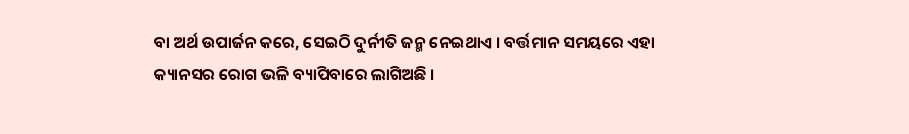ବା ଅର୍ଥ ଉପାର୍ଜନ କରେ, ସେଇଠି ଦୁର୍ନୀତି ଜନ୍ମ ନେଇଥାଏ । ବର୍ତ୍ତମାନ ସମୟରେ ଏହା କ୍ୟାନସର ରୋଗ ଭଳି ବ୍ୟାପିବାରେ ଲାଗିଅଛି ।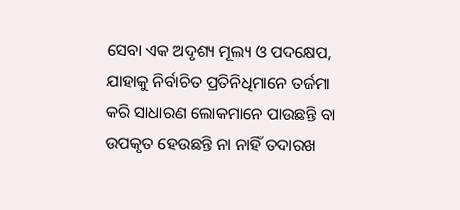ସେବା ଏକ ଅଦୃଶ୍ୟ ମୂଲ୍ୟ ଓ ପଦକ୍ଷେପ, ଯାହାକୁ ନିର୍ବାଚିତ ପ୍ରତିନିଧିମାନେ ତର୍ଜମା କରି ସାଧାରଣ ଲୋକମାନେ ପାଉଛନ୍ତି ବା ଉପକୃତ ହେଉଛନ୍ତି ନା ନାହିଁ ତଦାରଖ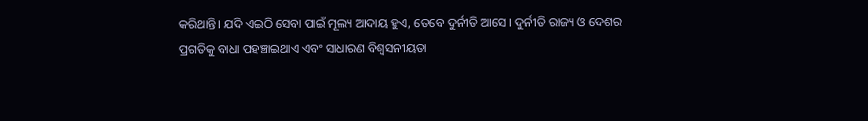କରିଥାନ୍ତି। ଯଦି ଏଇଠି ସେବା ପାଇଁ ମୂଲ୍ୟ ଆଦାୟ ହୁଏ, ତେବେ ଦୁର୍ନୀତି ଆସେ । ଦୁର୍ନୀତି ରାଜ୍ୟ ଓ ଦେଶର ପ୍ରଗତିକୁ ବାଧା ପହଞ୍ଚାଇଥାଏ ଏବଂ ସାଧାରଣ ବିଶ୍ୱସନୀୟତା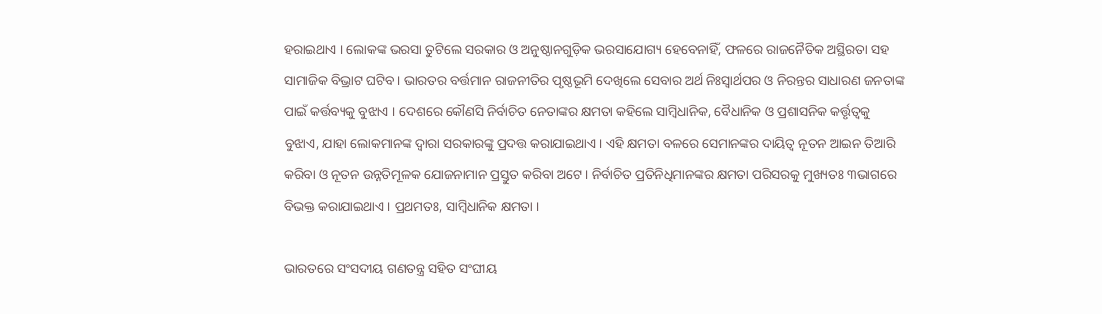ହରାଇଥାଏ । ଲୋକଙ୍କ ଭରସା ତୁଟିଲେ ସରକାର ଓ ଅନୁଷ୍ଠାନଗୁଡ଼ିକ ଭରସାଯୋଗ୍ୟ ହେବେନାହିଁ, ଫଳରେ ରାଜନୈତିକ ଅସ୍ଥିରତା ସହ ସାମାଜିକ ବିଭ୍ରାଟ ଘଟିବ । ଭାରତର ବର୍ତ୍ତମାନ ରାଜନୀତିର ପୃଷ୍ଠଭୂମି ଦେଖିଲେ ସେବାର ଅର୍ଥ ନିଃସ୍ୱାର୍ଥପର ଓ ନିରନ୍ତର ସାଧାରଣ ଜନତାଙ୍କ ପାଇଁ କର୍ତ୍ତବ୍ୟକୁ ବୁଝାଏ । ଦେଶରେ କୌଣସି ନିର୍ବାଚିତ ନେତାଙ୍କର କ୍ଷମତା କହିଲେ ସାମ୍ବିଧାନିକ, ବୈଧାନିକ ଓ ପ୍ରଶାସନିକ କର୍ତ୍ତୃତ୍ୱକୁ ବୁଝାଏ, ଯାହା ଲୋକମାନଙ୍କ ଦ୍ୱାରା ସରକାରଙ୍କୁ ପ୍ରଦତ୍ତ କରାଯାଇଥାଏ । ଏହି କ୍ଷମତା ବଳରେ ସେମାନଙ୍କର ଦାୟିତ୍ୱ ନୂତନ ଆଇନ ତିଆରି କରିବା ଓ ନୂତନ ଉନ୍ନତିମୂଳକ ଯୋଜନାମାନ ପ୍ରସ୍ତୁତ କରିବା ଅଟେ । ନିର୍ବାଚିତ ପ୍ରତିନିଧିମାନଙ୍କର କ୍ଷମତା ପରିସରକୁ ମୁଖ୍ୟତଃ ୩ଭାଗରେ ବିଭକ୍ତ କରାଯାଇଥାଏ । ପ୍ରଥମତଃ, ସାମ୍ବିଧାନିକ କ୍ଷମତା ।

ଭାରତରେ ସଂସଦୀୟ ଗଣତନ୍ତ୍ର ସହିତ ସଂଘୀୟ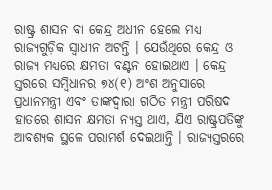ରାଷ୍ଟ୍ର ଶାସନ ବା କେନ୍ଦ୍ର ଅଧୀନ ହେଲେ ମଧ୍ୟ ରାଜ୍ୟଗୁଡ଼ିକ ସ୍ୱାଧୀନ ଅଟନ୍ତି । ଯେଉଁଥିରେ କେନ୍ଦ୍ର ଓ ରାଜ୍ୟ ମଧ୍ୟରେ କ୍ଷମତା ବଣ୍ଟନ ହୋଇଥାଏ । କେନ୍ଦ୍ର ସ୍ତରରେ ସମ୍ବିଧାନର ୭୪(୧) ଅଂଶ ଅନୁସାରେ ପ୍ରଧାନମନ୍ତ୍ରୀ ଏବଂ ତାଙ୍କଦ୍ୱାରା ଗଠିତ ମନ୍ତ୍ରୀ ପରିଷଦ ହାତରେ ଶାସନ କ୍ଷମତା ନ୍ୟସ୍ତ ଥାଏ, ଯିଏ ରାଷ୍ଟ୍ରପତିଙ୍କୁ ଆବଶ୍ୟକ ସ୍ଥଳେ ପରାମର୍ଶ ଦେଇଥାନ୍ତି । ରାଜ୍ୟସ୍ତରରେ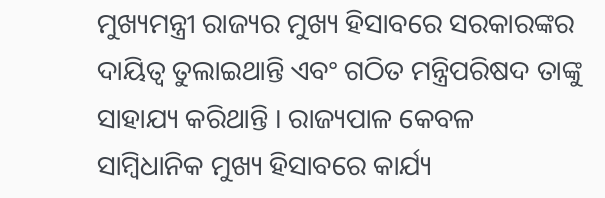ମୁଖ୍ୟମନ୍ତ୍ରୀ ରାଜ୍ୟର ମୁଖ୍ୟ ହିସାବରେ ସରକାରଙ୍କର ଦାୟିତ୍ୱ ତୁଲାଇଥାନ୍ତି ଏବଂ ଗଠିତ ମନ୍ତ୍ରିପରିଷଦ ତାଙ୍କୁ ସାହାଯ୍ୟ କରିଥାନ୍ତି । ରାଜ୍ୟପାଳ କେବଳ ସାମ୍ବିଧାନିକ ମୁଖ୍ୟ ହିସାବରେ କାର୍ଯ୍ୟ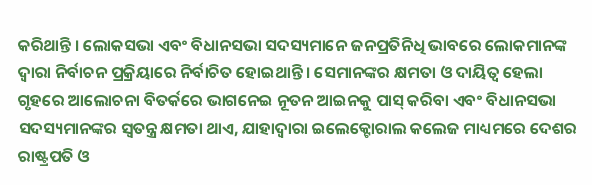କରିଥାନ୍ତି । ଲୋକସଭା ଏବଂ ବିଧାନସଭା ସଦସ୍ୟମାନେ ଜନପ୍ରତିନିଧି ଭାବରେ ଲୋକମାନଙ୍କ ଦ୍ୱାରା ନିର୍ବାଚନ ପ୍ରକ୍ରିୟାରେ ନିର୍ବାଚିତ ହୋଇଥାନ୍ତି । ସେମାନଙ୍କର କ୍ଷମତା ଓ ଦାୟିତ୍ୱ ହେଲା ଗୃହରେ ଆଲୋଚନା ବିତର୍କରେ ଭାଗନେଇ ନୂତନ ଆଇନକୁ ପାସ୍ କରିବା ଏବଂ ବିଧାନସଭା ସଦସ୍ୟମାନଙ୍କର ସ୍ୱତନ୍ତ୍ର କ୍ଷମତା ଥାଏ, ଯାହାଦ୍ୱାରା ଇଲେକ୍ଟୋରାଲ କଲେଜ ମାଧ୍ୟମରେ ଦେଶର ରାଷ୍ଟ୍ରପତି ଓ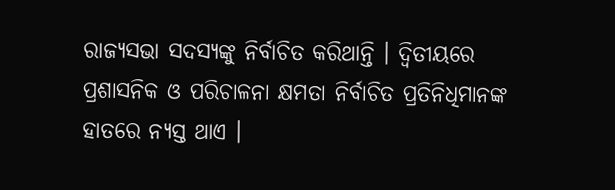ରାଜ୍ୟସଭା ସଦସ୍ୟଙ୍କୁ ନିର୍ବାଚିତ କରିଥାନ୍ତି । ଦ୍ୱିତୀୟରେ ପ୍ରଶାସନିକ ଓ ପରିଚାଳନା କ୍ଷମତା ନିର୍ବାଚିତ ପ୍ରତିନିଧିମାନଙ୍କ ହାତରେ ନ୍ୟସ୍ତ ଥାଏ ।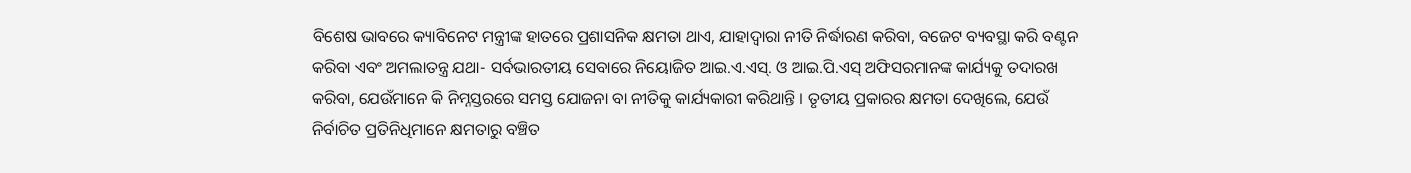ବିଶେଷ ଭାବରେ କ୍ୟାବିନେଟ ମନ୍ତ୍ରୀଙ୍କ ହାତରେ ପ୍ରଶାସନିକ କ୍ଷମତା ଥାଏ, ଯାହାଦ୍ୱାରା ନୀତି ନିର୍ଦ୍ଧାରଣ କରିବା, ବଜେଟ ବ୍ୟବସ୍ଥା କରି ବଣ୍ଟନ କରିବା ଏବଂ ଅମଲାତନ୍ତ୍ର ଯଥା- ସର୍ବଭାରତୀୟ ସେବାରେ ନିୟୋଜିତ ଆଇ.ଏ.ଏସ୍. ଓ ଆଇ.ପି.ଏସ୍ ଅଫିସରମାନଙ୍କ କାର୍ଯ୍ୟକୁ ତଦାରଖ କରିବା, ଯେଉଁମାନେ କି ନିମ୍ନସ୍ତରରେ ସମସ୍ତ ଯୋଜନା ବା ନୀତିକୁ କାର୍ଯ୍ୟକାରୀ କରିଥାନ୍ତି । ତୃତୀୟ ପ୍ରକାରର କ୍ଷମତା ଦେଖିଲେ, ଯେଉଁ ନିର୍ବାଚିତ ପ୍ରତିନିଧିମାନେ କ୍ଷମତାରୁ ବଞ୍ଚିତ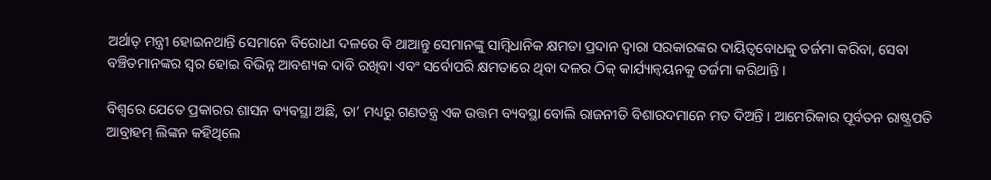ଅର୍ଥାତ୍ ମନ୍ତ୍ରୀ ହୋଇନଥାନ୍ତି ସେମାନେ ବିରୋଧୀ ଦଳରେ ବି ଥାଆନ୍ତୁ ସେମାନଙ୍କୁ ସାମ୍ବିଧାନିକ କ୍ଷମତା ପ୍ରଦାନ ଦ୍ୱାରା ସରକାରଙ୍କର ଦାୟିତ୍ୱବୋଧକୁ ତର୍ଜମା କରିବା, ସେବା ବଞ୍ଚିତମାନଙ୍କର ସ୍ୱର ହୋଇ ବିଭିନ୍ନ ଆବଶ୍ୟକ ଦାବି ରଖିବା ଏବଂ ସର୍ବୋପରି କ୍ଷମତାରେ ଥିବା ଦଳର ଠିକ୍ କାର୍ଯ୍ୟାନ୍ୱୟନକୁ ତର୍ଜମା କରିଥାନ୍ତି ।

ବିଶ୍ୱରେ ଯେତେ ପ୍ରକାରର ଶାସନ ବ୍ୟବସ୍ଥା ଅଛି, ତା’ ମଧ୍ୟରୁ ଗଣତନ୍ତ୍ର ଏକ ଉତ୍ତମ ବ୍ୟବସ୍ଥା ବୋଲି ରାଜନୀତି ବିଶାରଦମାନେ ମତ ଦିଅନ୍ତି । ଆମେରିକାର ପୂର୍ବତନ ରାଷ୍ଟ୍ରପତି ଆବ୍ରାହମ୍ ଲିଙ୍କନ କହିଥିଲେ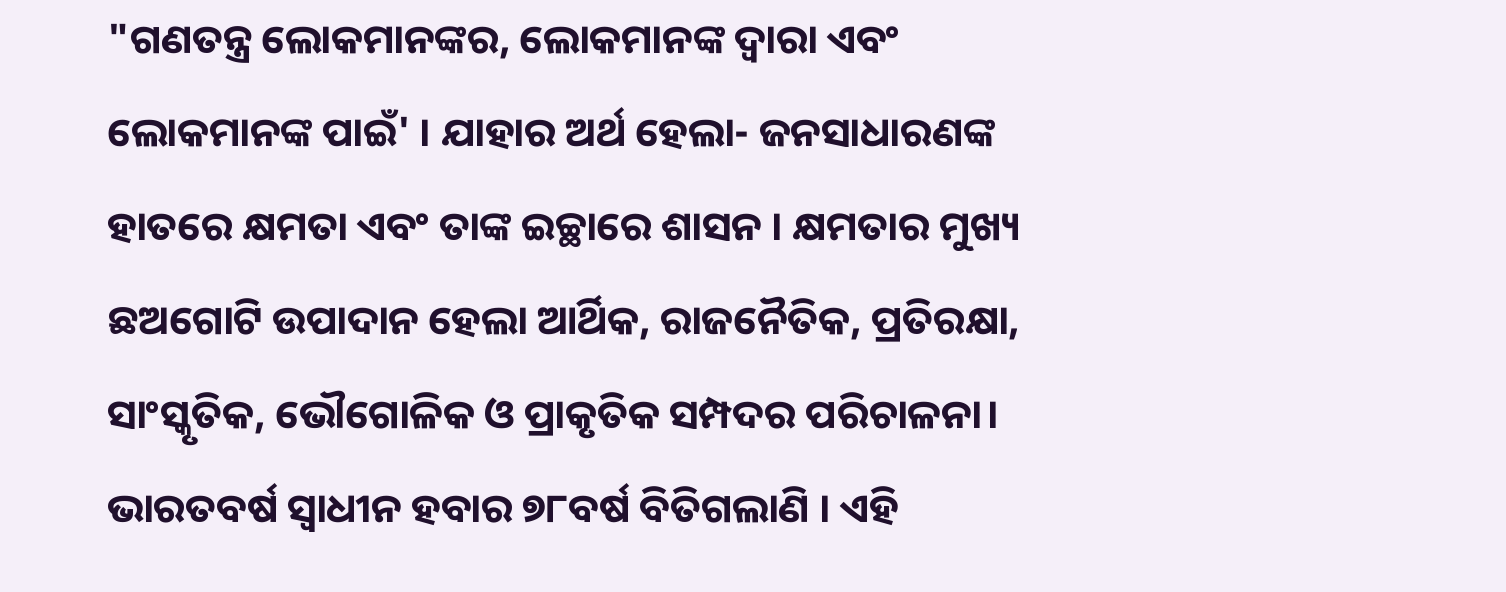"ଗଣତନ୍ତ୍ର ଲୋକମାନଙ୍କର, ଲୋକମାନଙ୍କ ଦ୍ୱାରା ଏବଂ ଲୋକମାନଙ୍କ ପାଇଁ' । ଯାହାର ଅର୍ଥ ହେଲା- ଜନସାଧାରଣଙ୍କ ହାତରେ କ୍ଷମତା ଏବଂ ତାଙ୍କ ଇଚ୍ଛାରେ ଶାସନ । କ୍ଷମତାର ମୁଖ୍ୟ ଛଅଗୋଟି ଉପାଦାନ ହେଲା ଆର୍ଥିକ, ରାଜନୈତିକ, ପ୍ରତିରକ୍ଷା, ସାଂସ୍କୃତିକ, ଭୌଗୋଳିକ ଓ ପ୍ରାକୃତିକ ସମ୍ପଦର ପରିଚାଳନା। ଭାରତବର୍ଷ ସ୍ୱାଧୀନ ହବାର ୭୮ବର୍ଷ ବିତିଗଲାଣି । ଏହି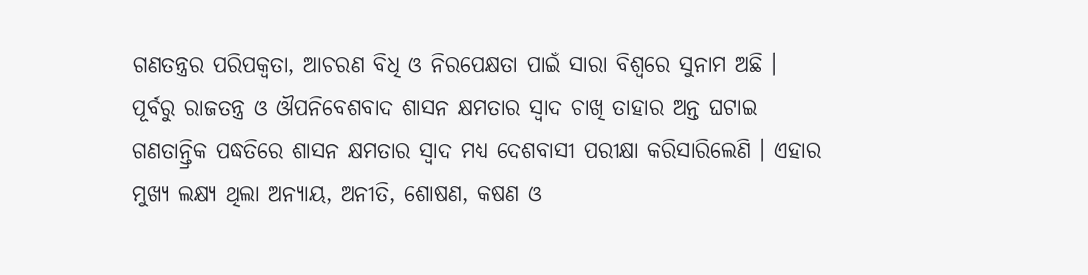ଗଣତନ୍ତ୍ରର ପରିପକ୍ୱତା, ଆଚରଣ ବିଧି ଓ ନିରପେକ୍ଷତା ପାଇଁ ସାରା ବିଶ୍ୱରେ ସୁନାମ ଅଛି । ପୂର୍ବରୁ ରାଜତନ୍ତ୍ର ଓ ଔପନିବେଶବାଦ ଶାସନ କ୍ଷମତାର ସ୍ୱାଦ ଚାଖି ତାହାର ଅନ୍ତ ଘଟାଇ ଗଣତାନ୍ତ୍ରିକ ପଦ୍ଧତିରେ ଶାସନ କ୍ଷମତାର ସ୍ୱାଦ ମଧ୍ୟ ଦେଶବାସୀ ପରୀକ୍ଷା କରିସାରିଲେଣି । ଏହାର ମୁଖ୍ୟ ଲକ୍ଷ୍ୟ ଥିଲା ଅନ୍ୟାୟ, ଅନୀତି, ଶୋଷଣ, କଷଣ ଓ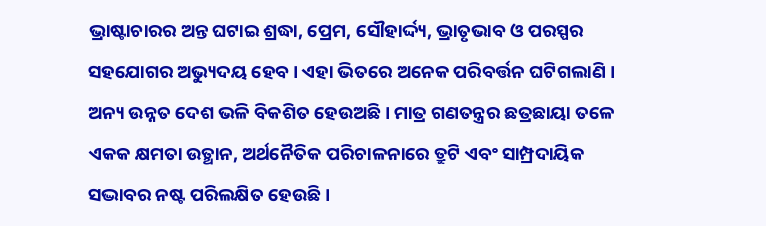ଭ୍ରାଷ୍ଟାଚାରର ଅନ୍ତ ଘଟାଇ ଶ୍ରଦ୍ଧା, ପ୍ରେମ, ସୌହାର୍ଦ୍ଦ୍ୟ, ଭ୍ରାତୃଭାବ ଓ ପରସ୍ପର ସହଯୋଗର ଅଭ୍ୟୁଦୟ ହେବ । ଏହା ଭିତରେ ଅନେକ ପରିବର୍ତ୍ତନ ଘଟିଗଲାଣି । ଅନ୍ୟ ଉନ୍ନତ ଦେଶ ଭଳି ବିକଶିତ ହେଉଅଛି । ମାତ୍ର ଗଣତନ୍ତ୍ରର ଛତ୍ରଛାୟା ତଳେ ଏକକ କ୍ଷମତା ଉତ୍ଥାନ, ଅର୍ଥନୈତିକ ପରିଚାଳନାରେ ତ୍ରୁଟି ଏବଂ ସାମ୍ପ୍ରଦାୟିକ ସଦ୍ଭାବର ନଷ୍ଟ ପରିଲକ୍ଷିତ ହେଉଛି ।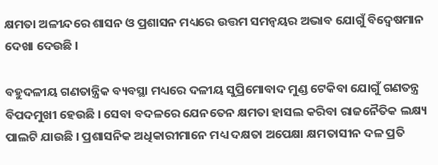କ୍ଷମତା ଅଳୀନ୍ଦରେ ଶାସନ ଓ ପ୍ରଶାସନ ମଧ୍ୟରେ ଉତ୍ତମ ସମନ୍ୱୟର ଅଭାବ ଯୋଗୁଁ ବିଦ୍ୱେଷମାନ ଦେଖା ଦେଉଛି ।

ବହୁଦଳୀୟ ଗଣତାନ୍ତ୍ରିକ ବ୍ୟବସ୍ଥା ମଧ୍ୟରେ ଦଳୀୟ ସୁପ୍ରିମୋବାଦ ମୁଣ୍ଡ ଟେକିବା ଯୋଗୁଁ ଗଣତନ୍ତ୍ର ବିପଦମୁଖୀ ହେଉଛି । ସେବା ବଦଳରେ ଯେନତେନ କ୍ଷମତା ହାସଲ କରିବା ରାଜନୈତିକ ଲକ୍ଷ୍ୟ ପାଲଟି ଯାଉଛି । ପ୍ରଶାସନିକ ଅଧିକାରୀମାନେ ମଧ୍ୟ ଦକ୍ଷତା ଅପେକ୍ଷା କ୍ଷମତାସୀନ ଦଳ ପ୍ରତି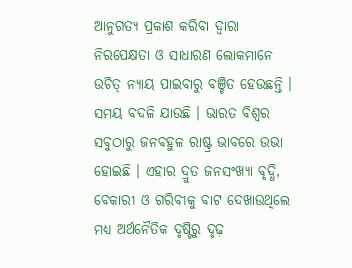ଆନୁଗତ୍ୟ ପ୍ରକାଶ କରିବା ଦ୍ୱାରା ନିରପେକ୍ଷତା ଓ ସାଧାରଣ ଲୋକମାନେ ଉଚିତ୍ ନ୍ୟାୟ ପାଇବାରୁ ବଞ୍ଚିତ ହେଉଛନ୍ତି । ସମୟ ବଦଳି ଯାଉଛି । ଭାରତ ବିଶ୍ୱର ସବୁଠାରୁ ଜନବହୁଳ ରାଷ୍ଟ୍ର ଭାବରେ ଉଭା ହୋଇଛି । ଏହାର ଦ୍ରୁତ ଜନସଂଖ୍ୟା ବୃଦ୍ଧି, ବେକାରୀ ଓ ଗରିବୀକୁ ବାଟ ଦେଖାଉଥିଲେ ମଧ୍ୟ ଅର୍ଥନୈତିକ ଦୃଷ୍ଟିରୁ ଦୃଢ଼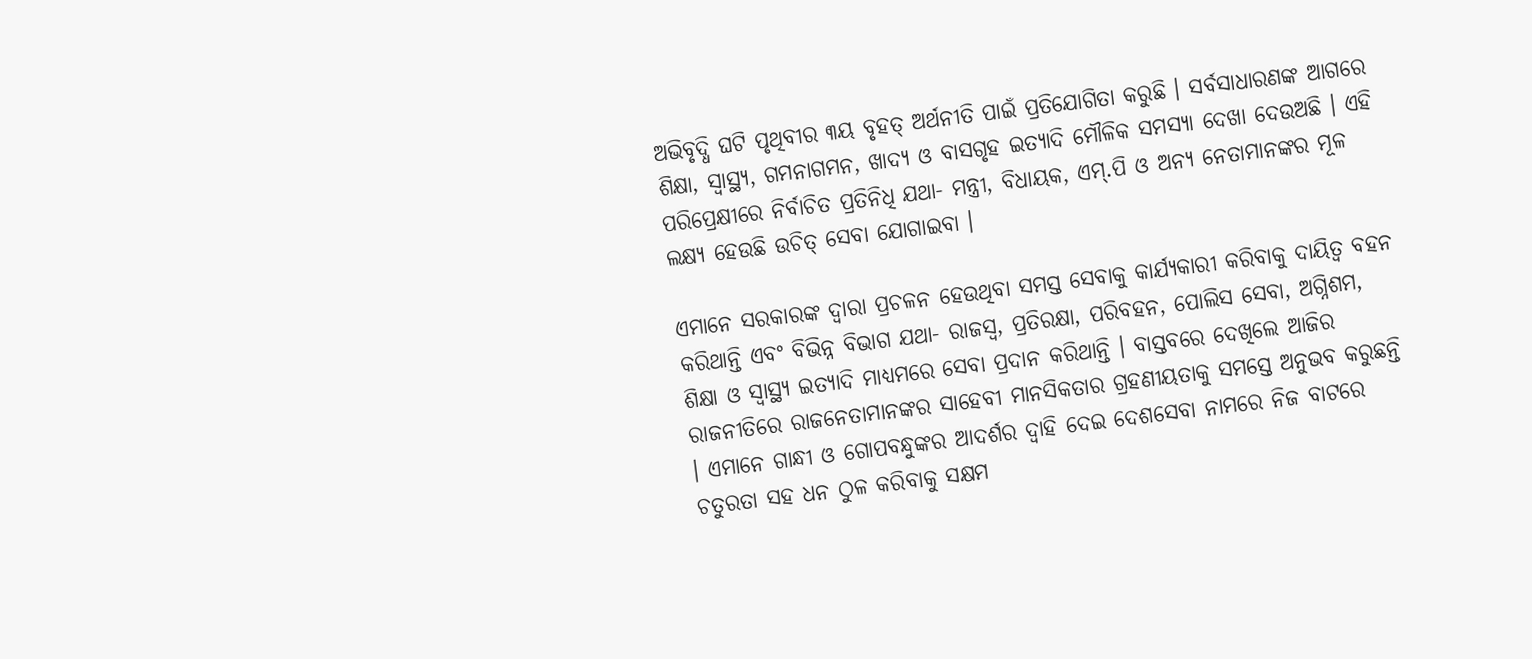ଅଭିବୃଦ୍ଧି ଘଟି ପୃଥିବୀର ୩ୟ ବୃହତ୍ ଅର୍ଥନୀତି ପାଇଁ ପ୍ରତିଯୋଗିତା କରୁଛି । ସର୍ବସାଧାରଣଙ୍କ ଆଗରେ ଶିକ୍ଷା, ସ୍ୱାସ୍ଥ୍ୟ, ଗମନାଗମନ, ଖାଦ୍ୟ ଓ ବାସଗୃହ ଇତ୍ୟାଦି ମୌଳିକ ସମସ୍ୟା ଦେଖା ଦେଉଅଛି । ଏହି ପରିପ୍ରେକ୍ଷୀରେ ନିର୍ବାଚିତ ପ୍ରତିନିଧି ଯଥା- ମନ୍ତ୍ରୀ, ବିଧାୟକ, ଏମ୍.ପି ଓ ଅନ୍ୟ ନେତାମାନଙ୍କର ମୂଳ ଲକ୍ଷ୍ୟ ହେଉଛି ଉଚିତ୍ ସେବା ଯୋଗାଇବା ।

ଏମାନେ ସରକାରଙ୍କ ଦ୍ୱାରା ପ୍ରଚଳନ ହେଉଥିବା ସମସ୍ତ ସେବାକୁ କାର୍ଯ୍ୟକାରୀ କରିବାକୁ ଦାୟିତ୍ୱ ବହନ କରିଥାନ୍ତି ଏବଂ ବିଭିନ୍ନ ବିଭାଗ ଯଥା- ରାଜସ୍ୱ, ପ୍ରତିରକ୍ଷା, ପରିବହନ, ପୋଲିସ ସେବା, ଅଗ୍ନିଶମ, ଶିକ୍ଷା ଓ ସ୍ୱାସ୍ଥ୍ୟ ଇତ୍ୟାଦି ମାଧ୍ୟମରେ ସେବା ପ୍ରଦାନ କରିଥାନ୍ତି । ବାସ୍ତବରେ ଦେଖିଲେ ଆଜିର ରାଜନୀତିରେ ରାଜନେତାମାନଙ୍କର ସାହେବୀ ମାନସିକତାର ଗ୍ରହଣୀୟତାକୁ ସମସ୍ତେ ଅନୁଭବ କରୁଛନ୍ତି । ଏମାନେ ଗାନ୍ଧୀ ଓ ଗୋପବନ୍ଧୁଙ୍କର ଆଦର୍ଶର ଦ୍ୱାହି ଦେଇ ଦେଶସେବା ନାମରେ ନିଜ ବାଟରେ ଚତୁରତା ସହ ଧନ ଠୁଳ କରିବାକୁ ସକ୍ଷମ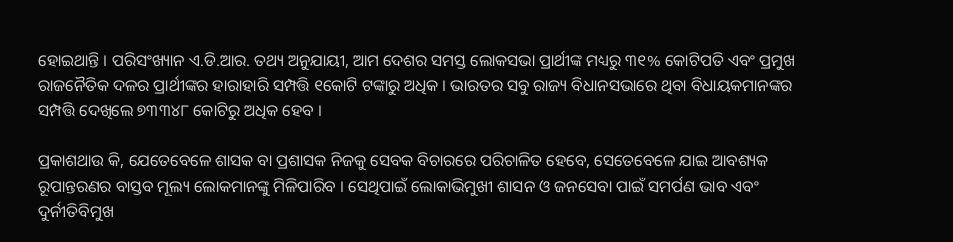ହୋଇଥାନ୍ତି । ପରିସଂଖ୍ୟାନ ଏ.ଡି.ଆର. ତଥ୍ୟ ଅନୁଯାୟୀ, ଆମ ଦେଶର ସମସ୍ତ ଲୋକସଭା ପ୍ରାର୍ଥୀଙ୍କ ମଧ୍ୟରୁ ୩୧% କୋଟିପତି ଏବଂ ପ୍ରମୁଖ ରାଜନୈତିକ ଦଳର ପ୍ରାର୍ଥୀଙ୍କର ହାରାହାରି ସମ୍ପତ୍ତି ୧କୋଟି ଟଙ୍କାରୁ ଅଧିକ । ଭାରତର ସବୁ ରାଜ୍ୟ ବିଧାନସଭାରେ ଥିବା ବିଧାୟକମାନଙ୍କର ସମ୍ପତ୍ତି ଦେଖିଲେ ୭୩୩୪୮ କୋଟିରୁ ଅଧିକ ହେବ ।

ପ୍ରକାଶଥାଉ କି, ଯେତେବେଳେ ଶାସକ ବା ପ୍ରଶାସକ ନିଜକୁ ସେବକ ବିଚାରରେ ପରିଚାଳିତ ହେବେ, ସେତେବେଳେ ଯାଇ ଆବଶ୍ୟକ ରୂପାନ୍ତରଣର ବାସ୍ତବ ମୂଲ୍ୟ ଲୋକମାନଙ୍କୁ ମିଳିପାରିବ । ସେଥିପାଇଁ ଲୋକାଭିମୁଖୀ ଶାସନ ଓ ଜନସେବା ପାଇଁ ସମର୍ପଣ ଭାବ ଏବଂ ଦୁର୍ନୀତିବିମୁଖ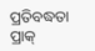ପ୍ରତିବଦ୍ଧତା ପ୍ରାକ୍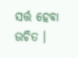ସର୍ତ୍ତ ହେବା ଉଚିତ ।